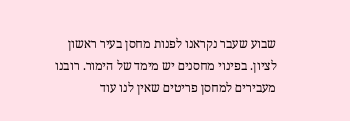שבוע שעבר נקראנו לפנות מחסן בעיר ראשון לציון. בפינוי מחסנים יש מימד של הימור. רובנו מעבירים למחסן פריטים שאין לנו עוד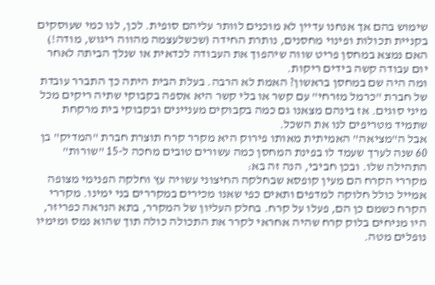שימוש בהם אך אנחנו עדיין לא מוכנים לוותר עליהם סופית. לכן, לנו כמי שעוסקים בקניית תכולות ופינוי מחסנים, נותרת החידה (שכשלעצמה מהווה ריגוש, מודה!) האם נמצא במחסן פריט שווה שיהפוך את העבודה לכדאית או שנלך הביתה לאחר יום עבודה קשה בידים ריקות.
ומה היה שם במחסן בראשון? האמת לא הרבה. בעלת הבית היתה כך התברר עובדת של חברת "כרמל מזרחי" עם קשר או בלי קשר היא אספה בקבוקי שתיה ריקים מכל מיני סוגים. אז בינהם מצאנו גם כמה בקבוקים מעניינים ובקבוקי בית מרקחת שתמיד מטריפים לנו את השכל.
אבל ה"מציאה" האמיתית מאותו פירוק היא מקרר קרח תוצרת חברת "המדיק" בן 60 שנה לערך שעמד לו בפינת המחסן כמה עשורים טובים מחכה ל-15 "שורות" התהילה שלו. ובכן חביבי, הנה זה בא:
מקררי הקרח הם מעין קופסא שבחלקה החיצוני עשויה עץ וחלקה הפנימי מצופה אמייל כולל חלוקה למדפים ותאים כפי שאנו מכירים במקררים בני ימינו. מקררי הקרח כשמם כן הם, פעלו על קרח. בחלק העליון של המקרר, בתא הנראה כפריזר, היו מניחים בלוק קרח שהיה אחראי לקרר את התכולה כולה תוך שהוא נמס ומימיו נופלים מטה.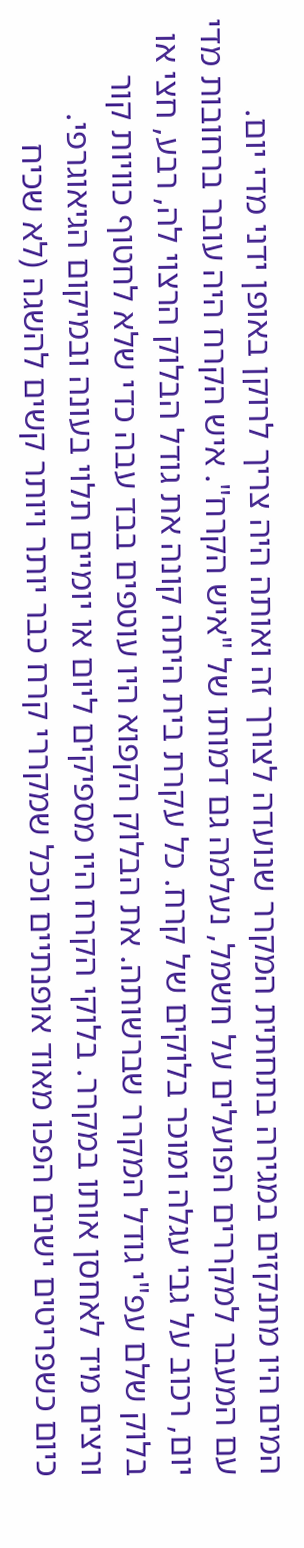המים היו מתנקזים במגירה בתחתית המקרר שנועדה לצורך זה ואותה היה צריך לרוקן באופן ידני מדי יום.
עם המעבר למקררים הפועלים על חשמל, נעלמה גם דמותו של "איש הקרח". איש הקרח היה עובר ברחובות מדי יום, רכוב על גבי עגלה ומוכר בלוקים של קרח. כל עקרת בית היתה קונה את גודל הבלוק הרצוי לה, רבע, חצי או בלוק שלם עפ"י גודל המקרר שברשותה. את הבלוק הקפוא היו עוטפים בבד עבה כדי שלא לחטוף כוויות קור ורצים מיד לאחסן אותו במקרר. בלוקי הקרח היו מספיקים ליום או יומיים תלוי בעונה ובמיקום הגיאוגרפי.
כיום כשפריטים ישנים הפכו מאוד אופנתיים וככל שמקררי קרח כבר יותר ויותר קשים להשגה (לא שכיח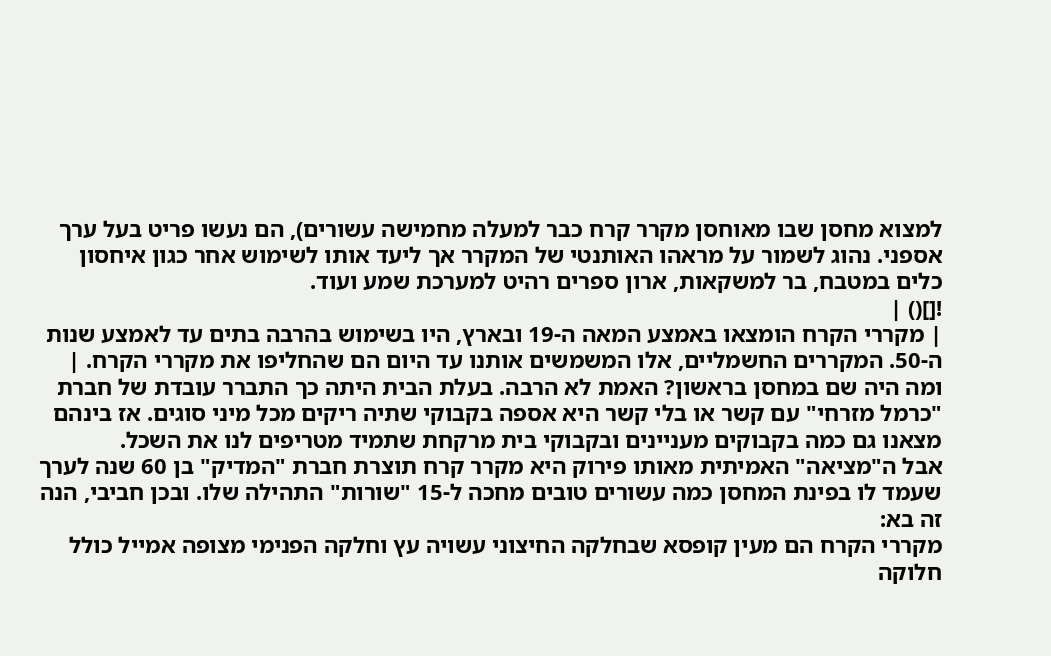למצוא מחסן שבו מאוחסן מקרר קרח כבר למעלה מחמישה עשורים), הם נעשו פריט בעל ערך אספני. נהוג לשמור על מראהו האותנטי של המקרר אך ליעד אותו לשימוש אחר כגון איחסון כלים במטבח, בר למשקאות, ארון ספרים רהיט למערכת שמע ועוד.
![]() |
| מקררי הקרח הומצאו באמצע המאה ה-19 ובארץ, היו בשימוש בהרבה בתים עד לאמצע שנות ה-50. המקררים החשמליים, אלו המשמשים אותנו עד היום הם שהחליפו את מקררי הקרח. |
ומה היה שם במחסן בראשון? האמת לא הרבה. בעלת הבית היתה כך התברר עובדת של חברת "כרמל מזרחי" עם קשר או בלי קשר היא אספה בקבוקי שתיה ריקים מכל מיני סוגים. אז בינהם מצאנו גם כמה בקבוקים מעניינים ובקבוקי בית מרקחת שתמיד מטריפים לנו את השכל.
אבל ה"מציאה" האמיתית מאותו פירוק היא מקרר קרח תוצרת חברת "המדיק" בן 60 שנה לערך שעמד לו בפינת המחסן כמה עשורים טובים מחכה ל-15 "שורות" התהילה שלו. ובכן חביבי, הנה זה בא:
מקררי הקרח הם מעין קופסא שבחלקה החיצוני עשויה עץ וחלקה הפנימי מצופה אמייל כולל חלוקה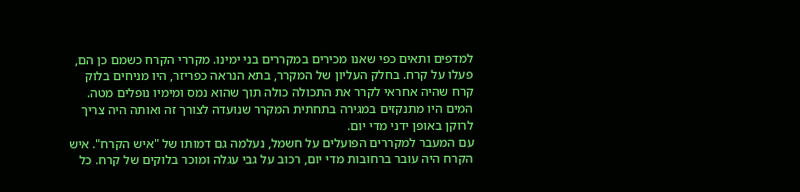למדפים ותאים כפי שאנו מכירים במקררים בני ימינו. מקררי הקרח כשמם כן הם, פעלו על קרח. בחלק העליון של המקרר, בתא הנראה כפריזר, היו מניחים בלוק קרח שהיה אחראי לקרר את התכולה כולה תוך שהוא נמס ומימיו נופלים מטה. המים היו מתנקזים במגירה בתחתית המקרר שנועדה לצורך זה ואותה היה צריך לרוקן באופן ידני מדי יום.
עם המעבר למקררים הפועלים על חשמל, נעלמה גם דמותו של "איש הקרח". איש הקרח היה עובר ברחובות מדי יום, רכוב על גבי עגלה ומוכר בלוקים של קרח. כל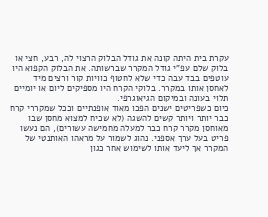עקרת בית היתה קונה את גודל הבלוק הרצוי לה, רבע, חצי או בלוק שלם עפ"י גודל המקרר שברשותה. את הבלוק הקפוא היו עוטפים בבד עבה כדי שלא לחטוף כוויות קור ורצים מיד לאחסן אותו במקרר. בלוקי הקרח היו מספיקים ליום או יומיים תלוי בעונה ובמיקום הגיאוגרפי.
כיום כשפריטים ישנים הפכו מאוד אופנתיים וככל שמקררי קרח כבר יותר ויותר קשים להשגה (לא שכיח למצוא מחסן שבו מאוחסן מקרר קרח כבר למעלה מחמישה עשורים), הם נעשו פריט בעל ערך אספני. נהוג לשמור על מראהו האותנטי של המקרר אך ליעד אותו לשימוש אחר כגון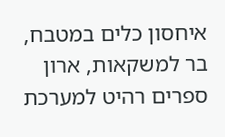איחסון כלים במטבח, בר למשקאות, ארון ספרים רהיט למערכת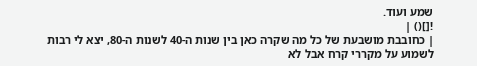שמע ועוד.
![]() |
| כחובבת מושבעת של כל מה שקרה כאן בין שנות ה-40 לשנות ה-80, יצא לי רבות לשמוע על מקררי קרח אבל לא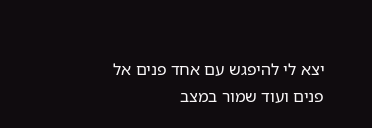יצא לי להיפגש עם אחד פנים אל פנים ועוד שמור במצב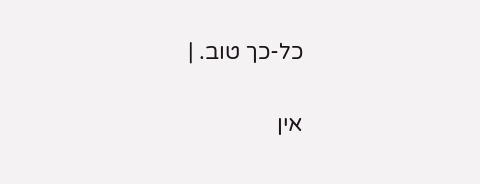כל-כך טוב. |


אין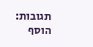תגובות:
הוסף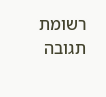רשומת תגובה